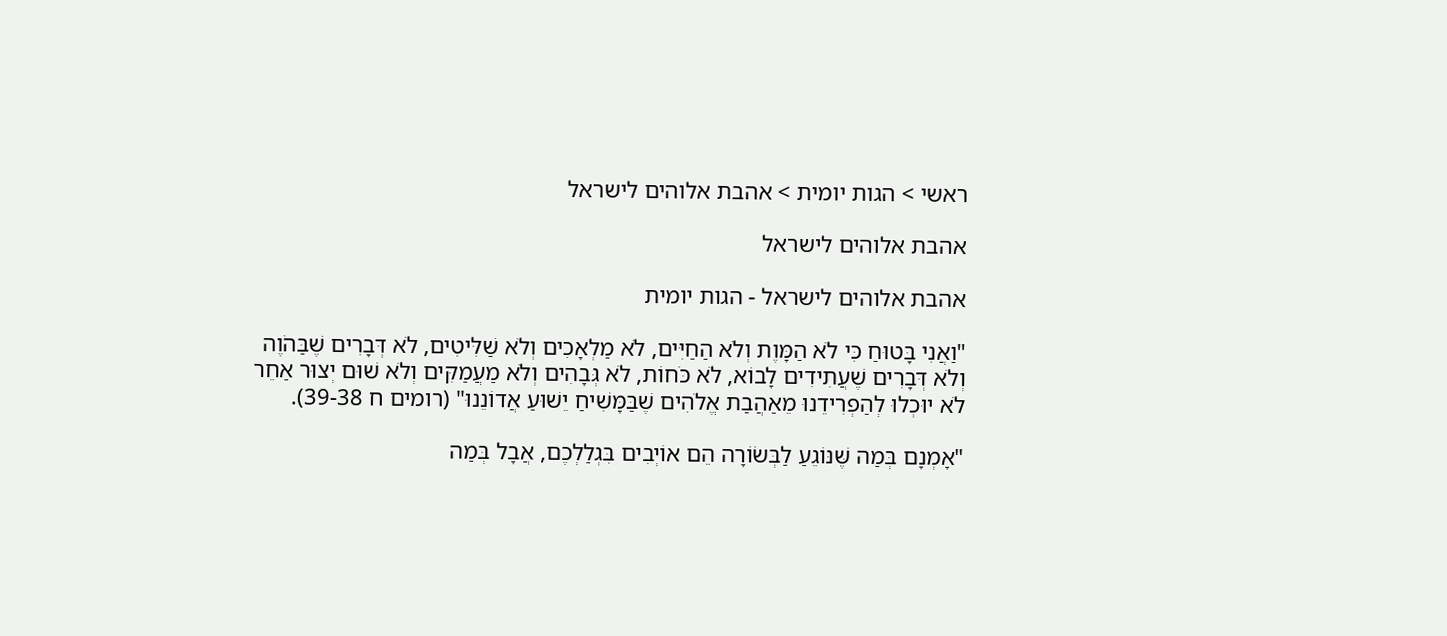ראשי > הגות יומית > אהבת אלוהים לישראל

אהבת אלוהים לישראל

אהבת אלוהים לישראל - הגות יומית

"וַאֲנִי בָּטוּחַ כִּי לֹא הַמָּוֶת וְלֹא הַחַיִּים, לֹא מַלְאָכִים וְלֹא שַׁלִּיטִים, לֹא דְּבָרִים שֶׁבַּהֹוֶה וְלֹא דְּבָרִים שֶׁעֲתִידִים לָבוֹא, לֹא כֹּחוֹת, לֹא גְּבָהִים וְלֹא מַעֲמַקִּים וְלֹא שׁוּם יְצוּר אַחֵר לֹא יוּכְלוּ לְהַפְרִידֵנוּ מֵאַהֲבַת אֱלֹהִים שֶׁבַּמָּשִׁיחַ יֵשׁוּעַ אֲדוֹנֵנוּ" (רומים ח 39-38).

"אָמְנָם בְּמַה שֶּׁנּוֹגֵעַ לַבְּשׂוֹרָה הֵם אוֹיְבִים בִּגְלַלְכֶם, אֲבָל בְּמַה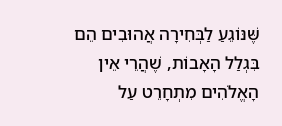שֶּׁנּוֹגֵעַ לַבְּחִירָה אֲהוּבִים הֵם בִּגְלַל הָאָבוֹת, שֶׁהֲרֵי אֵין הָאֱלֹהִים מִתְחָרֵט עַל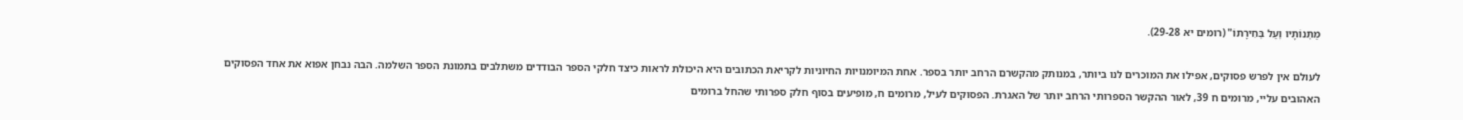מַתְּנוֹתָיו וְעַל בְּחִירָתוֹ" (רומים יא 29-28).

לעולם אין לפרש פסוקים, אפילו את המוכרים לנו ביותר, במנותק מהקשרם הרחב יותר בספר. אחת המיומנויות החיוניות לקריאת הכתובים היא היכולת לראות כיצד חלקי הספר הבודדים משתלבים בתמונת הספר השלמה. הבה נבחן אפוא את אחד הפסוקים האהובים עליי, מרומים ח 39, לאור ההקשר הספרותי הרחב יותר של האגרת. הפסוקים לעיל, מרומים ח, מופיעים בסוף חלק ספרותי שהחל ברומים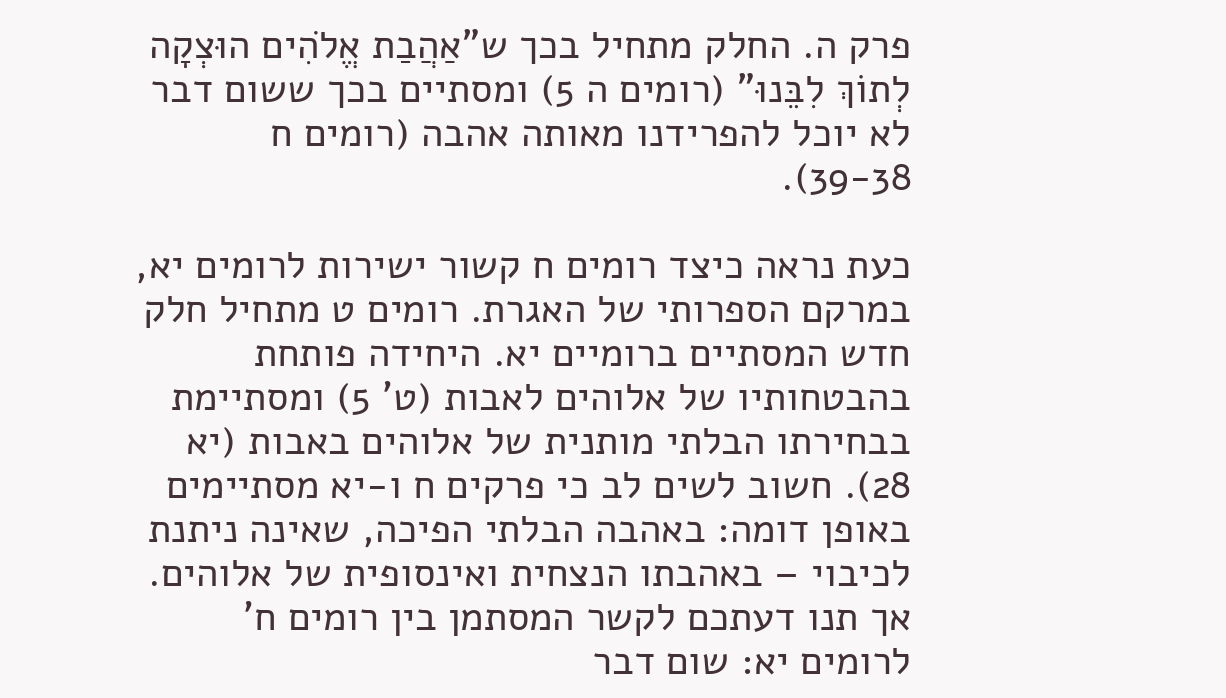פרק ה. החלק מתחיל בכך ש"אַהֲבַת אֱלֹהִים הוּצְקָה לְתוֹךְ לִבֵּנוּ" (רומים ה 5) ומסתיים בכך ששום דבר לא יוכל להפרידנו מאותה אהבה (רומים ח 39-38).

כעת נראה כיצד רומים ח קשור ישירות לרומים יא, במרקם הספרותי של האגרת. רומים ט מתחיל חלק חדש המסתיים ברומיים יא. היחידה פותחת בהבטחותיו של אלוהים לאבות (ט' 5) ומסתיימת בבחירתו הבלתי מותנית של אלוהים באבות (יא 28). חשוב לשים לב כי פרקים ח ו-יא מסתיימים באופן דומה: באהבה הבלתי הפיכה, שאינה ניתנת לכיבוי – באהבתו הנצחית ואינסופית של אלוהים. אך תנו דעתכם לקשר המסתמן בין רומים ח' לרומים יא: שום דבר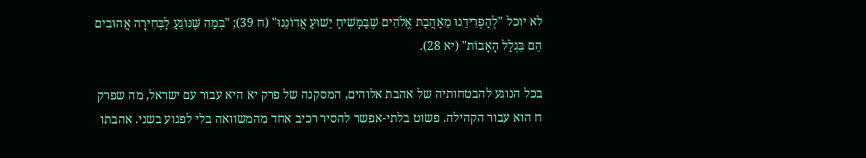לא יוכל "לְהַפְרִידֵנוּ מֵאַהֲבַת אֱלֹהִים שֶׁבַּמָּשִׁיחַ יֵשׁוּעַ אֲדוֹנֵנוּ" (ח 39); "בְּמַה שֶּׁנּוֹגֵעַ לַבְּחִירָה אֲהוּבִים הֵם בִּגְלַל הָאָבוֹת" (יא 28).

בכל הנוגע להבטחותיה של אהבת אלוהים, המסקנה של פרק יא היא עבור עם ישראל, מה שפרק ח הוא עבור הקהילה. פשוט בלתי-אפשר להסיר רכיב אחד מהמשוואה בלי לפגוע בשני. אהבתו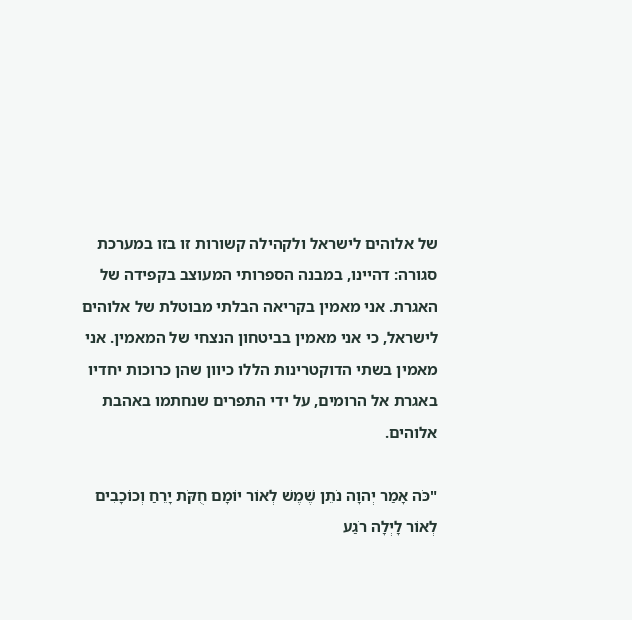של אלוהים לישראל ולקהילה קשורות זו בזו במערכת סגורה: דהיינו, במבנה הספרותי המעוצב בקפידה של האגרת. אני מאמין בקריאה הבלתי מבוטלת של אלוהים לישראל, כי אני מאמין בביטחון הנצחי של המאמין. אני מאמין בשתי הדוקטרינות הללו כיוון שהן כרוכות יחדיו באגרת אל הרומים, על ידי התפרים שנחתמו באהבת אלוהים.

"כֹּה אָמַר יְהוָה נֹתֵן שֶׁמֶשׁ לְאוֹר יוֹמָם חֻקֹּת יָרֵחַ וְכוֹכָבִים לְאוֹר לָיְלָה רֹגַע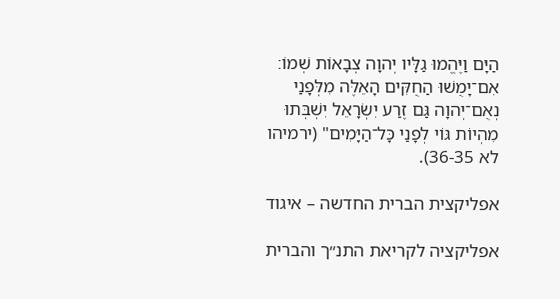הַיָּם וַיֶּהֱמוּ גַלָּיו יְהוָה צְבָאוֹת שְׁמוֹ׃ אִם־יָמֻשׁוּ הַחֻקִּים הָאֵלֶּה מִלְּפָנַי נְאֻם־יְהוָה גַּם זֶרַע יִשְׂרָאֵל יִשְׁבְּתוּ מִהְיוֹת גּוֹי לְפָנַי כָּל־הַיָּמִים" (ירמיהו לא 36-35).

אפליקצית הברית החדשה – איגוד

אפליקציה לקריאת התנ״ך והברית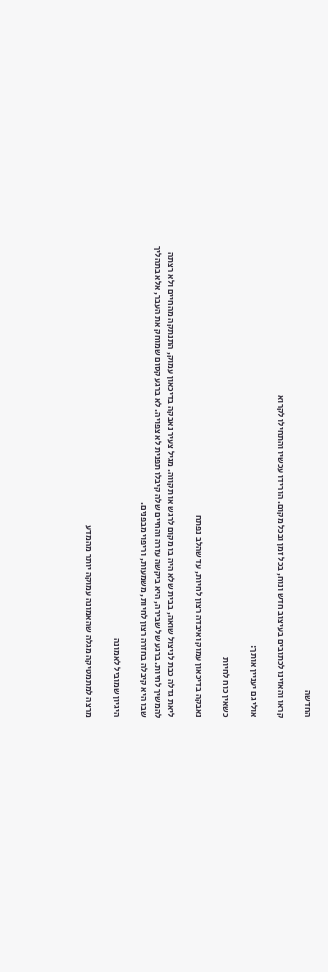החדשה

קראו והאזינו לכתובים בעיצוב חדש ונוח, בכל זמן ובכל מקום. הורידו עכשיו והתחילו לקרוא

אולי גם יעניין אותך:

כשאין כוח לחיות

נאבקה בדיכאון עמוק ואיבדה רצון לחיות, עד שהלב נפתח

ליאת גדלה כבת לניצול שואה, בבית שלא היה בו מקום לרגש או תקווה. מגיל צעיר נאבקה בדיכאון עמוק, התנתקה מהחיים ולא רצתה להמשיך לחיות. ברגע של שבירה, היא ביקשה עזרה והחיים שלה קיבלו תפנית לא צפויה. לא ברגע קסום שמוחק את העבר, אלא בתהליך שבו היא קיבלה בחזרה רצון לחיות, משמעות, וריפוי מבפנים.

היגיון שמוביל לאמונה

מרצה למתמטיקה מגלה שהאמונה עמוקה יותר מהמדע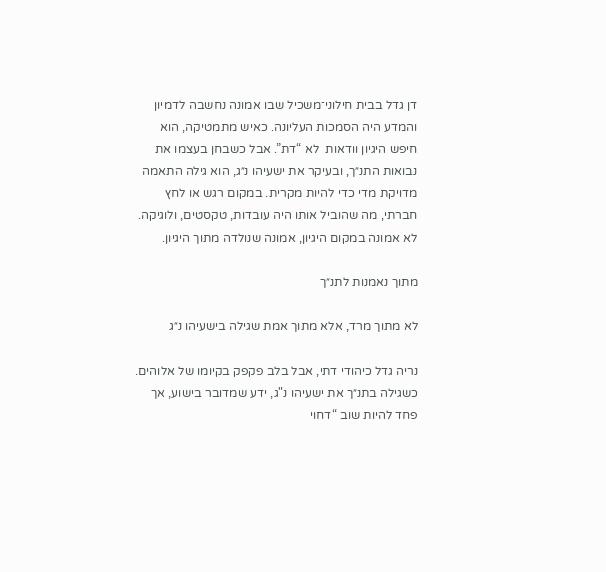דן גדל בבית חילוני־משכיל שבו אמונה נחשבה לדמיון והמדע היה הסמכות העליונה. כאיש מתמטיקה, הוא חיפש היגיון וודאות  לא “דת”. אבל כשבחן בעצמו את נבואות התנ״ך, ובעיקר את ישעיהו נ״ג, הוא גילה התאמה מדויקת מדי כדי להיות מקרית. במקום רגש או לחץ חברתי, מה שהוביל אותו היה עובדות, טקסטים, ולוגיקה. לא אמונה במקום היגיון, אמונה שנולדה מתוך היגיון.

מתוך נאמנות לתנ״ך

לא מתוך מרד, אלא מתוך אמת שגילה בישעיהו נ״ג

נריה גדל כיהודי דתי, אבל בלב פקפק בקיומו של אלוהים. כשגילה בתנ״ך את ישעיהו נ"ג, ידע שמדובר בישוע, אך פחד להיות שוב “דחוי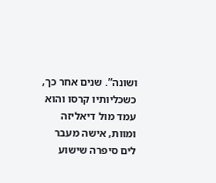ושונה”. שנים אחר כך, כשכליותיו קרסו והוא עמד מול דיאליזה ומוות, אישה מעבר לים סיפרה שישוע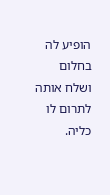הופיע לה בחלום ושלח אותה לתרום לו כליה.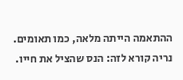ההתאמה הייתה מלאה, כמו תאומים. נריה קורא לזה: הנס שהציל את חייו.